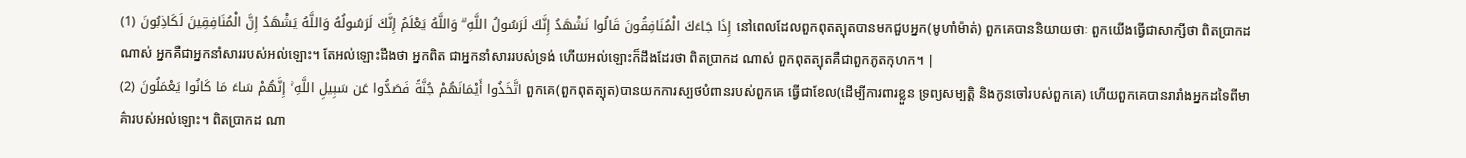إِذَا جَاءَكَ الْمُنَافِقُونَ قَالُوا نَشْهَدُ إِنَّكَ لَرَسُولُ اللَّهِ ۗ وَاللَّهُ يَعْلَمُ إِنَّكَ لَرَسُولُهُ وَاللَّهُ يَشْهَدُ إِنَّ الْمُنَافِقِينَ لَكَاذِبُونَ (1) នៅពេលដែលពួកពុតត្បុតបានមកជួបអ្នក(មូហាំម៉ាត់) ពួកគេបាននិយាយថាៈ ពួកយើងធ្វើជាសាក្សីថា ពិតប្រាកដណាស់ អ្នកគឺជាអ្នកនាំសាររបស់អល់ឡោះ។ តែអល់ឡោះដឹងថា អ្នកពិត ជាអ្នកនាំសាររបស់ទ្រង់ ហើយអល់ឡោះក៏ដឹងដែរថា ពិតប្រាកដ ណាស់ ពួកពុតត្បុតគឺជាពួកភូតកុហក។ |
اتَّخَذُوا أَيْمَانَهُمْ جُنَّةً فَصَدُّوا عَن سَبِيلِ اللَّهِ ۚ إِنَّهُمْ سَاءَ مَا كَانُوا يَعْمَلُونَ (2) ពួកគេ(ពួកពុតត្បុត)បានយកការស្បថបំពានរបស់ពួកគេ ធ្វើជាខែល(ដើម្បីការពារខ្លួន ទ្រព្យសម្បត្ដិ និងកូនចៅរបស់ពួកគេ) ហើយពួកគេបានរារាំងអ្នកដទៃពីមាគ៌ារបស់អល់ឡោះ។ ពិតប្រាកដ ណា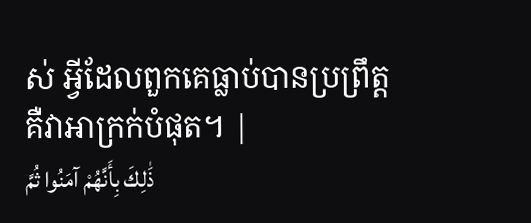ស់ អ្វីដែលពួកគេធ្លាប់បានប្រព្រឹត្ដគឺវាអាក្រក់បំផុត។ |
ذَٰلِكَ بِأَنَّهُمْ آمَنُوا ثُمَّ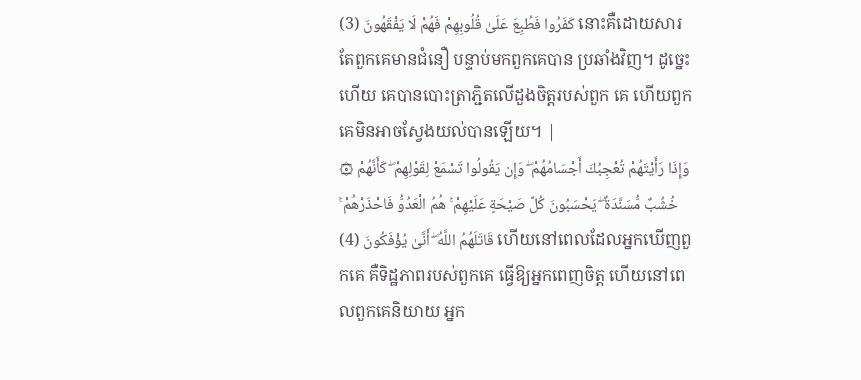كَفَرُوا فَطُبِعَ عَلَىٰ قُلُوبِهِمْ فَهُمْ لَا يَفْقَهُونَ (3) នោះគឺដោយសារតែពួកគេមានជំនឿ បន្ទាប់មកពួកគេបាន ប្រឆាំងវិញ។ ដូចេ្នះហើយ គេបានបោះត្រាភ្ជិតលើដួងចិត្ដរបស់ពួក គេ ហើយពួកគេមិនអាចស្វែងយល់បានឡើយ។ |
۞ وَإِذَا رَأَيْتَهُمْ تُعْجِبُكَ أَجْسَامُهُمْ ۖ وَإِن يَقُولُوا تَسْمَعْ لِقَوْلِهِمْ ۖ كَأَنَّهُمْ خُشُبٌ مُّسَنَّدَةٌ ۖ يَحْسَبُونَ كُلَّ صَيْحَةٍ عَلَيْهِمْ ۚ هُمُ الْعَدُوُّ فَاحْذَرْهُمْ ۚ قَاتَلَهُمُ اللَّهُ ۖ أَنَّىٰ يُؤْفَكُونَ (4) ហើយនៅពេលដែលអ្នកឃើញពួកគេ គឺទិដ្ឋភាពរបស់ពួកគេ ធ្វើឱ្យអ្នកពេញចិត្ដ ហើយនៅពេលពួកគេនិយាយ អ្នក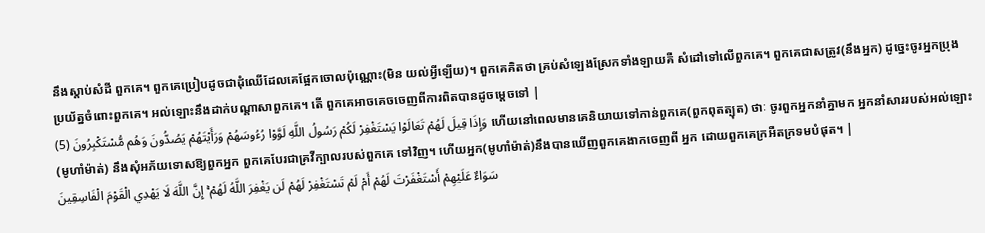នឹងស្ដាប់សំដី ពួកគេ។ ពួកគេប្រៀបដូចជាដុំឈើដែលគេផ្អែកចោលប៉ុណ្ណោះ(មិន យល់អ្វីឡើយ)។ ពួកគេគិតថា គ្រប់សំឡេងស្រែកទាំងឡាយគឺ សំដៅទៅលើពួកគេ។ ពួកគេជាសត្រូវ(នឹងអ្នក) ដូចេ្នះចូរអ្នកប្រុង ប្រយ័ត្នចំពោះពួកគេ។ អល់ឡោះនឹងដាក់បណ្ដាសាពួកគេ។ តើ ពួកគេអាចគេចចេញពីការពិតបានដូចមេ្ដចទៅ |
وَإِذَا قِيلَ لَهُمْ تَعَالَوْا يَسْتَغْفِرْ لَكُمْ رَسُولُ اللَّهِ لَوَّوْا رُءُوسَهُمْ وَرَأَيْتَهُمْ يَصُدُّونَ وَهُم مُّسْتَكْبِرُونَ (5) ហើយនៅពេលមានគេនិយាយទៅកាន់ពួកគេ(ពួកពុតត្បុត) ថាៈ ចូរពួកអ្នកនាំគ្នាមក អ្នកនាំសាររបស់អល់ឡោះ(មូហាំម៉ាត់) នឹងសុំអភ័យទោសឱ្យពួកអ្នក ពួកគេបែរជាគ្រវីក្បាលរបស់ពួកគេ ទៅវិញ។ ហើយអ្នក(មូហាំម៉ាត់)នឹងបានឃើញពួកគេងាកចេញពី អ្នក ដោយពួកគេក្រអឺតក្រទមបំផុត។ |
سَوَاءٌ عَلَيْهِمْ أَسْتَغْفَرْتَ لَهُمْ أَمْ لَمْ تَسْتَغْفِرْ لَهُمْ لَن يَغْفِرَ اللَّهُ لَهُمْ ۚ إِنَّ اللَّهَ لَا يَهْدِي الْقَوْمَ الْفَاسِقِينَ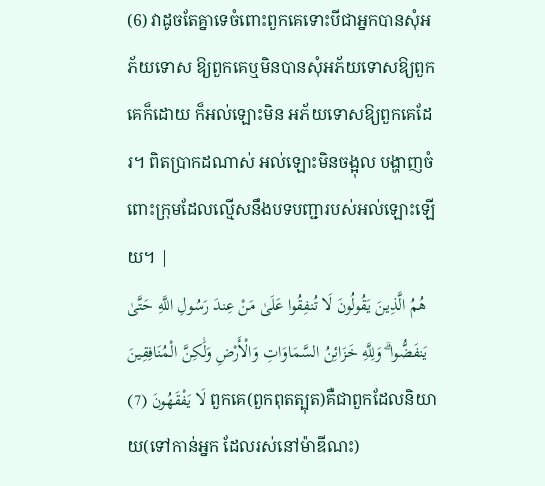(6) វាដូចតែគ្នាទេចំពោះពួកគេទោះបីជាអ្នកបានសុំអភ័យទោស ឱ្យពួកគេឬមិនបានសុំអភ័យទោសឱ្យពួកគេក៏ដោយ ក៏អល់ឡោះមិន អភ័យទោសឱ្យពួកគេដែរ។ ពិតប្រាកដណាស់ អល់ឡោះមិនចង្អុល បង្ហាញចំពោះក្រុមដែលល្មើសនឹងបទបញ្ជារបស់អល់ឡោះឡើយ។ |
هُمُ الَّذِينَ يَقُولُونَ لَا تُنفِقُوا عَلَىٰ مَنْ عِندَ رَسُولِ اللَّهِ حَتَّىٰ يَنفَضُّوا ۗ وَلِلَّهِ خَزَائِنُ السَّمَاوَاتِ وَالْأَرْضِ وَلَٰكِنَّ الْمُنَافِقِينَ لَا يَفْقَهُونَ (7) ពួកគេ(ពួកពុតត្បុត)គឺជាពួកដែលនិយាយ(ទៅកាន់អ្នក ដែលរស់នៅម៉ាឌីណះ)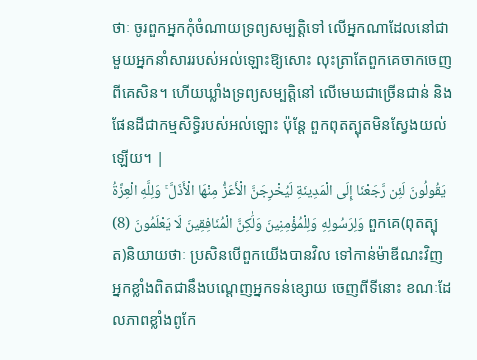ថាៈ ចូរពួកអ្នកកុំចំណាយទ្រព្យសម្បត្ដិទៅ លើអ្នកណាដែលនៅជាមួយអ្នកនាំសាររបស់អល់ឡោះឱ្យសោះ លុះត្រាតែពួកគេចាកចេញពីគេសិន។ ហើយឃ្លាំងទ្រព្យសម្បត្ដិនៅ លើមេឃជាច្រើនជាន់ និងផែនដីជាកម្មសិទ្ធិរបស់អល់ឡោះ ប៉ុន្ដែ ពួកពុតត្បុតមិនស្វែងយល់ឡើយ។ |
يَقُولُونَ لَئِن رَّجَعْنَا إِلَى الْمَدِينَةِ لَيُخْرِجَنَّ الْأَعَزُّ مِنْهَا الْأَذَلَّ ۚ وَلِلَّهِ الْعِزَّةُ وَلِرَسُولِهِ وَلِلْمُؤْمِنِينَ وَلَٰكِنَّ الْمُنَافِقِينَ لَا يَعْلَمُونَ (8) ពួកគេ(ពុតត្បុត)និយាយថាៈ ប្រសិនបើពួកយើងបានវិល ទៅកាន់ម៉ាឌីណះវិញ អ្នកខ្លាំងពិតជានឹងបណេ្ដញអ្នកទន់ខ្សោយ ចេញពីទីនោះ ខណៈដែលភាពខ្លាំងពូកែ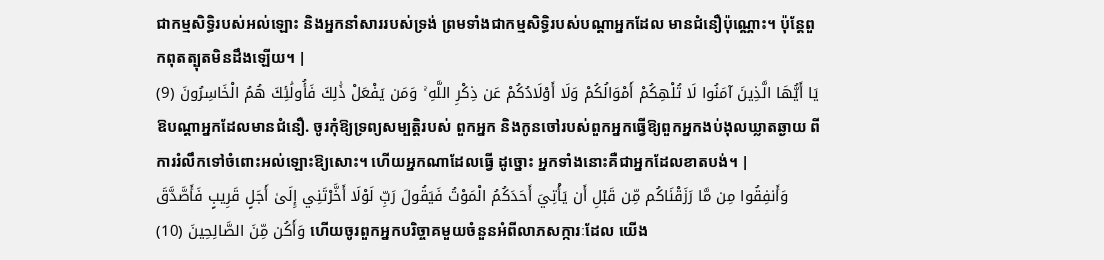ជាកម្មសិទិ្ធរបស់អល់ឡោះ និងអ្នកនាំសាររបស់ទ្រង់ ព្រមទាំងជាកម្មសិទ្ធិរបស់បណ្ដាអ្នកដែល មានជំនឿប៉ុណ្ណោះ។ ប៉ុន្ដែពួកពុតត្បុតមិនដឹងឡើយ។ |
يَا أَيُّهَا الَّذِينَ آمَنُوا لَا تُلْهِكُمْ أَمْوَالُكُمْ وَلَا أَوْلَادُكُمْ عَن ذِكْرِ اللَّهِ ۚ وَمَن يَفْعَلْ ذَٰلِكَ فَأُولَٰئِكَ هُمُ الْخَاسِرُونَ (9) ឱបណ្ដាអ្នកដែលមានជំនឿ. ចូរកុំឱ្យទ្រព្យសម្បត្ដិរបស់ ពួកអ្នក និងកូនចៅរបស់ពួកអ្នកធ្វើឱ្យពួកអ្នកងប់ងុលឃ្លាតឆ្ងាយ ពីការរំលឹកទៅចំពោះអល់ឡោះឱ្យសោះ។ ហើយអ្នកណាដែលធ្វើ ដូច្នោះ អ្នកទាំងនោះគឺជាអ្នកដែលខាតបង់។ |
وَأَنفِقُوا مِن مَّا رَزَقْنَاكُم مِّن قَبْلِ أَن يَأْتِيَ أَحَدَكُمُ الْمَوْتُ فَيَقُولَ رَبِّ لَوْلَا أَخَّرْتَنِي إِلَىٰ أَجَلٍ قَرِيبٍ فَأَصَّدَّقَ وَأَكُن مِّنَ الصَّالِحِينَ (10) ហើយចូរពួកអ្នកបរិច្ចាគមួយចំនួនអំពីលាភសក្ការៈដែល យើង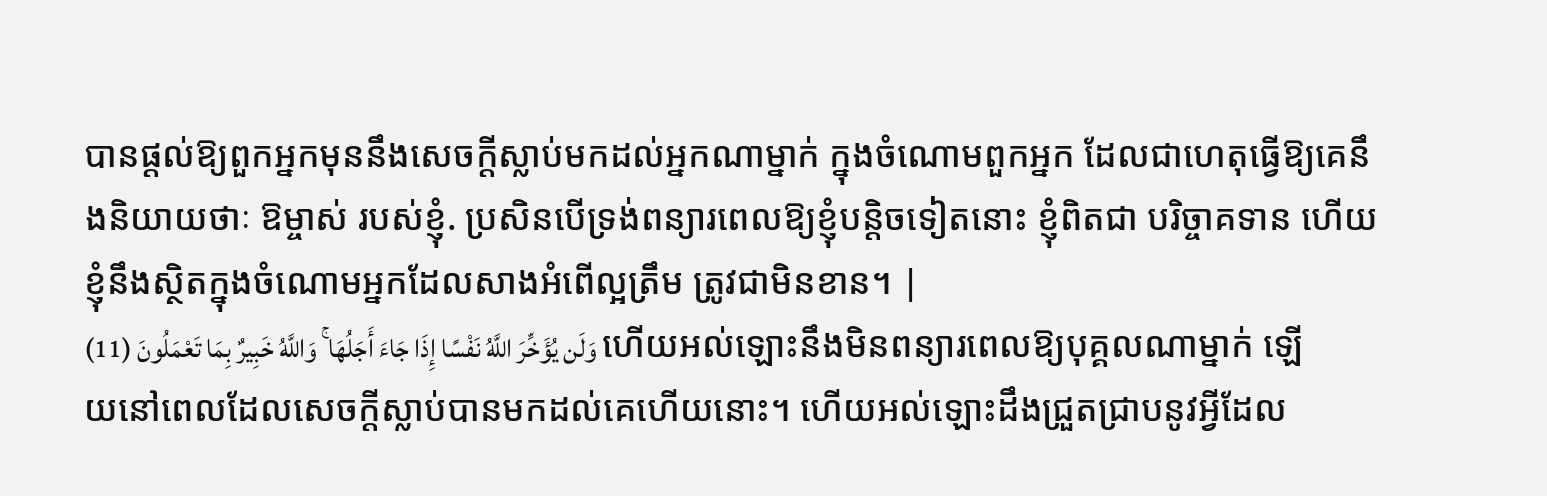បានផ្ដល់ឱ្យពួកអ្នកមុននឹងសេចក្ដីស្លាប់មកដល់អ្នកណាម្នាក់ ក្នុងចំណោមពួកអ្នក ដែលជាហេតុធ្វើឱ្យគេនឹងនិយាយថាៈ ឱម្ចាស់ របស់ខ្ញុំ. ប្រសិនបើទ្រង់ពន្យារពេលឱ្យខ្ញុំបន្ដិចទៀតនោះ ខ្ញុំពិតជា បរិច្ចាគទាន ហើយខ្ញុំនឹងស្ថិតក្នុងចំណោមអ្នកដែលសាងអំពើល្អត្រឹម ត្រូវជាមិនខាន។ |
وَلَن يُؤَخِّرَ اللَّهُ نَفْسًا إِذَا جَاءَ أَجَلُهَا ۚ وَاللَّهُ خَبِيرٌ بِمَا تَعْمَلُونَ (11) ហើយអល់ឡោះនឹងមិនពន្យារពេលឱ្យបុគ្គលណាម្នាក់ ឡើយនៅពេលដែលសេចក្ដីស្លាប់បានមកដល់គេហើយនោះ។ ហើយអល់ឡោះដឹងជ្រួតជ្រាបនូវអ្វីដែល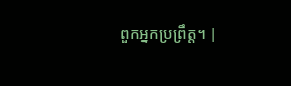ពួកអ្នកប្រព្រឹត្ដ។ |